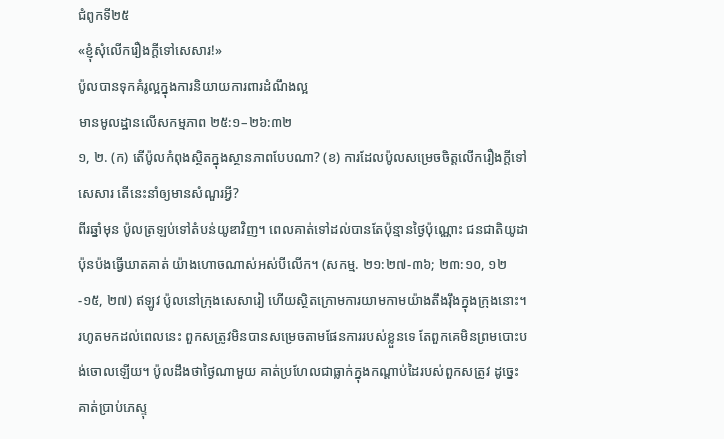ជំពូកទី២៥
«ខ្ញុំសុំលើករឿងក្ដីទៅសេសារ!»
ប៉ូលបានទុកគំរូល្អក្នុងការនិយាយការពារដំណឹងល្អ
មានមូលដ្ឋានលើសកម្មភាព ២៥:១–២៦:៣២
១, ២. (ក) តើប៉ូលកំពុងស្ថិតក្នុងស្ថានភាពបែបណា? (ខ) ការដែលប៉ូលសម្រេចចិត្តលើករឿងក្ដីទៅសេសារ តើនេះនាំឲ្យមានសំណួរអ្វី?
ពីរឆ្នាំមុន ប៉ូលត្រឡប់ទៅតំបន់យូឌាវិញ។ ពេលគាត់ទៅដល់បានតែប៉ុន្មានថ្ងៃប៉ុណ្ណោះ ជនជាតិយូដាប៉ុនប៉ងធ្វើឃាតគាត់ យ៉ាងហោចណាស់អស់បីលើក។ (សកម្ម. ២១:២៧-៣៦; ២៣:១០, ១២-១៥, ២៧) ឥឡូវ ប៉ូលនៅក្រុងសេសារៀ ហើយស្ថិតក្រោមការយាមកាមយ៉ាងតឹងរ៉ឹងក្នុងក្រុងនោះ។ រហូតមកដល់ពេលនេះ ពួកសត្រូវមិនបានសម្រេចតាមផែនការរបស់ខ្លួនទេ តែពួកគេមិនព្រមបោះបង់ចោលឡើយ។ ប៉ូលដឹងថាថ្ងៃណាមួយ គាត់ប្រហែលជាធ្លាក់ក្នុងកណ្ដាប់ដៃរបស់ពួកសត្រូវ ដូច្នេះគាត់ប្រាប់ភេស្ទុ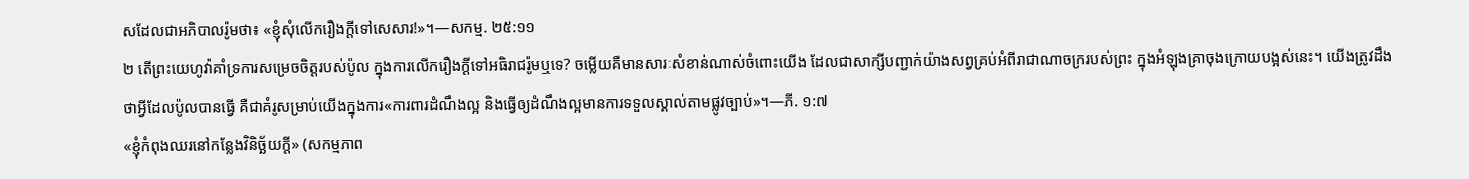សដែលជាអភិបាលរ៉ូមថា៖ «ខ្ញុំសុំលើករឿងក្ដីទៅសេសារ!»។—សកម្ម. ២៥:១១
២ តើព្រះយេហូវ៉ាគាំទ្រការសម្រេចចិត្តរបស់ប៉ូល ក្នុងការលើករឿងក្ដីទៅអធិរាជរ៉ូមឬទេ? ចម្លើយគឺមានសារៈសំខាន់ណាស់ចំពោះយើង ដែលជាសាក្សីបញ្ជាក់យ៉ាងសព្វគ្រប់អំពីរាជាណាចក្ររបស់ព្រះ ក្នុងអំឡុងគ្រាចុងក្រោយបង្អស់នេះ។ យើងត្រូវដឹងថាអ្វីដែលប៉ូលបានធ្វើ គឺជាគំរូសម្រាប់យើងក្នុងការ«ការពារដំណឹងល្អ និងធ្វើឲ្យដំណឹងល្អមានការទទួលស្គាល់តាមផ្លូវច្បាប់»។—ភី. ១:៧
«ខ្ញុំកំពុងឈរនៅកន្លែងវិនិច្ឆ័យក្ដី» (សកម្មភាព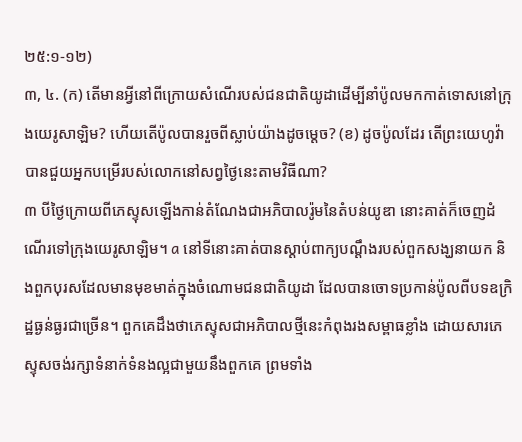២៥:១-១២)
៣, ៤. (ក) តើមានអ្វីនៅពីក្រោយសំណើរបស់ជនជាតិយូដាដើម្បីនាំប៉ូលមកកាត់ទោសនៅក្រុងយេរូសាឡិម? ហើយតើប៉ូលបានរួចពីស្លាប់យ៉ាងដូចម្ដេច? (ខ) ដូចប៉ូលដែរ តើព្រះយេហូវ៉ាបានជួយអ្នកបម្រើរបស់លោកនៅសព្វថ្ងៃនេះតាមវិធីណា?
៣ បីថ្ងៃក្រោយពីភេស្ទុសឡើងកាន់តំណែងជាអភិបាលរ៉ូមនៃតំបន់យូឌា នោះគាត់ក៏ចេញដំណើរទៅក្រុងយេរូសាឡិម។ a នៅទីនោះគាត់បានស្ដាប់ពាក្យបណ្ដឹងរបស់ពួកសង្ឃនាយក និងពួកបុរសដែលមានមុខមាត់ក្នុងចំណោមជនជាតិយូដា ដែលបានចោទប្រកាន់ប៉ូលពីបទឧក្រិដ្ឋធ្ងន់ធ្ងរជាច្រើន។ ពួកគេដឹងថាភេស្ទុសជាអភិបាលថ្មីនេះកំពុងរងសម្ពាធខ្លាំង ដោយសារភេស្ទុសចង់រក្សាទំនាក់ទំនងល្អជាមួយនឹងពួកគេ ព្រមទាំង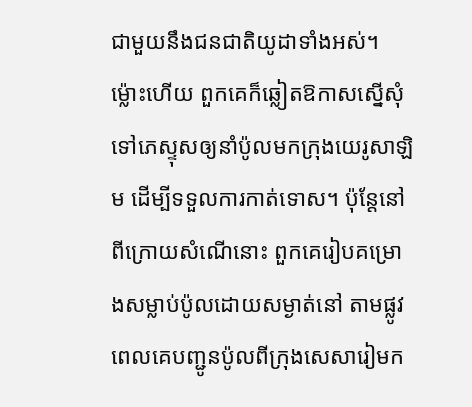ជាមួយនឹងជនជាតិយូដាទាំងអស់។ ម្ល៉ោះហើយ ពួកគេក៏ឆ្លៀតឱកាសស្នើសុំទៅភេស្ទុសឲ្យនាំប៉ូលមកក្រុងយេរូសាឡិម ដើម្បីទទួលការកាត់ទោស។ ប៉ុន្តែនៅពីក្រោយសំណើនោះ ពួកគេរៀបគម្រោងសម្លាប់ប៉ូលដោយសម្ងាត់នៅ តាមផ្លូវ ពេលគេបញ្ជូនប៉ូលពីក្រុងសេសារៀមក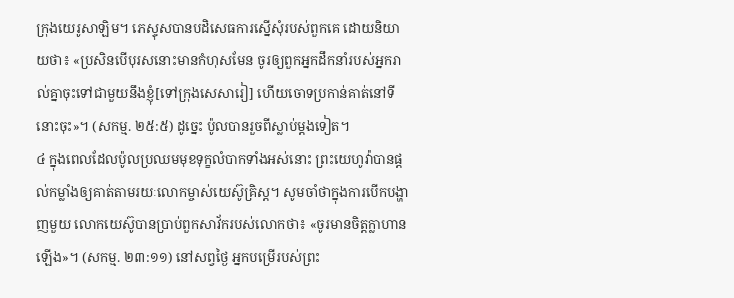ក្រុងយេរូសាឡិម។ ភេស្ទុសបានបដិសេធការស្នើសុំរបស់ពួកគេ ដោយនិយាយថា៖ «ប្រសិនបើបុរសនោះមានកំហុសមែន ចូរឲ្យពួកអ្នកដឹកនាំរបស់អ្នករាល់គ្នាចុះទៅជាមួយនឹងខ្ញុំ[ទៅក្រុងសេសារៀ] ហើយចោទប្រកាន់គាត់នៅទីនោះចុះ»។ (សកម្ម. ២៥:៥) ដូច្នេះ ប៉ូលបានរួចពីស្លាប់ម្ដងទៀត។
៤ ក្នុងពេលដែលប៉ូលប្រឈមមុខទុក្ខលំបាកទាំងអស់នោះ ព្រះយេហូវ៉ាបានផ្ដល់កម្លាំងឲ្យគាត់តាមរយៈលោកម្ចាស់យេស៊ូគ្រិស្ត។ សូមចាំថាក្នុងការបើកបង្ហាញមួយ លោកយេស៊ូបានប្រាប់ពួកសាវ័ករបស់លោកថា៖ «ចូរមានចិត្តក្លាហានឡើង»។ (សកម្ម. ២៣:១១) នៅសព្វថ្ងៃ អ្នកបម្រើរបស់ព្រះ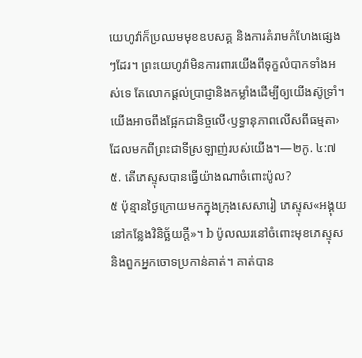យេហូវ៉ាក៏ប្រឈមមុខឧបសគ្គ និងការគំរាមកំហែងផ្សេងៗដែរ។ ព្រះយេហូវ៉ាមិនការពារយើងពីទុក្ខលំបាកទាំងអស់ទេ តែលោកផ្ដល់ប្រាជ្ញានិងកម្លាំងដើម្បីឲ្យយើងស៊ូទ្រាំ។ យើងអាចពឹងផ្អែកជានិច្ចលើ‹ឫទ្ធានុភាពលើសពីធម្មតា› ដែលមកពីព្រះជាទីស្រឡាញ់របស់យើង។—២កូ. ៤:៧
៥. តើភេស្ទុសបានធ្វើយ៉ាងណាចំពោះប៉ូល?
៥ ប៉ុន្មានថ្ងៃក្រោយមកក្នុងក្រុងសេសារៀ ភេស្ទុស«អង្គុយនៅកន្លែងវិនិច្ឆ័យក្ដី»។ b ប៉ូលឈរនៅចំពោះមុខភេស្ទុសនិងពួកអ្នកចោទប្រកាន់គាត់។ គាត់បាន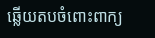ឆ្លើយតបចំពោះពាក្យ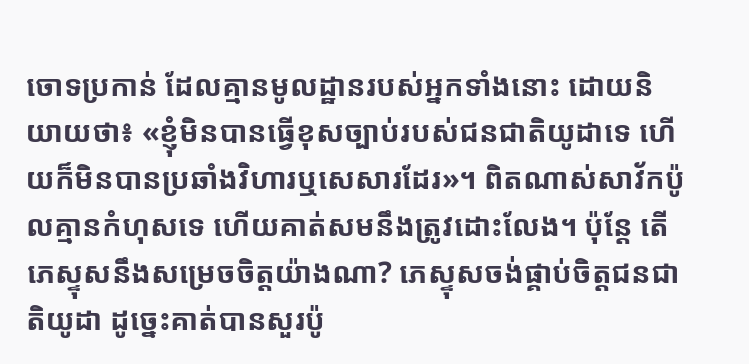ចោទប្រកាន់ ដែលគ្មានមូលដ្ឋានរបស់អ្នកទាំងនោះ ដោយនិយាយថា៖ «ខ្ញុំមិនបានធ្វើខុសច្បាប់របស់ជនជាតិយូដាទេ ហើយក៏មិនបានប្រឆាំងវិហារឬសេសារដែរ»។ ពិតណាស់សាវ័កប៉ូលគ្មានកំហុសទេ ហើយគាត់សមនឹងត្រូវដោះលែង។ ប៉ុន្តែ តើភេស្ទុសនឹងសម្រេចចិត្តយ៉ាងណា? ភេស្ទុសចង់ផ្គាប់ចិត្តជនជាតិយូដា ដូច្នេះគាត់បានសួរប៉ូ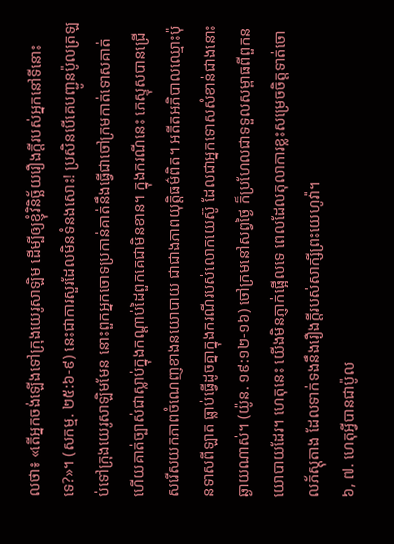លថា៖ «តើអ្នកចង់ឡើងទៅក្រុងយេរូសាឡិម ដើម្បីឲ្យខ្ញុំវិនិច្ឆ័យរឿងក្ដីរបស់អ្នកនៅទីនោះទេ?»។ (សកម្ម. ២៥:៦-៩) នេះជាការសួរដែលមិនទំនងសោះ! ប្រសិនបើគេបញ្ជូនប៉ូលត្រឡប់ទៅក្រុងយេរូសាឡិមមែន នោះពួកអ្នកចោទប្រកាន់គាត់នឹងធ្វើជាចៅក្រមកាត់ទោសគាត់ ហើយគាត់ច្បាស់ជាស្លាប់ក្នុងកណ្ដាប់ដៃពួកគេជាមិនខាន។ ក្នុងករណីនេះ ភេស្ទុសបានជ្រើសរើសយកភាពចំណេញខាងនយោបាយ ជាជាងភាពយុត្តិធម៌ពិត។ អតីតអភិបាលឈ្មោះប៉ុនទាសពីឡាត ធ្លាប់ធ្វើដូចគ្នាក្នុងករណីរបស់លោកយេស៊ូ ដែលជាអ្នកទោសសំខាន់ជាងនោះឆ្ងាយណាស់។ (យ៉ូន. ១៩:១២-១៦) ចៅក្រមនៅសព្វថ្ងៃ ក៏ប្រហែលជាទទួលសម្ពាធពីពួកនយោបាយដែរ។ ហេតុនេះ យើងមិនភ្ញាក់ផ្អើលទេ ពេលដែលតុលាការខ្លះសម្រេចចិត្តទាត់ចោលភ័ស្តុតាង ដែលទាក់ទងនឹងរឿងក្ដីរបស់សាក្សីព្រះយេហូវ៉ា។
៦, ៧. ហេតុអ្វីបានជាប៉ូល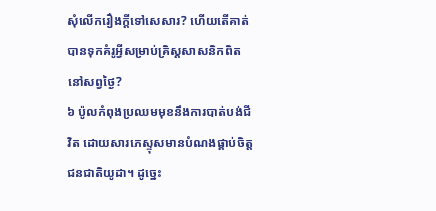សុំលើករឿងក្ដីទៅសេសារ? ហើយតើគាត់បានទុកគំរូអ្វីសម្រាប់គ្រិស្តសាសនិកពិតនៅសព្វថ្ងៃ?
៦ ប៉ូលកំពុងប្រឈមមុខនឹងការបាត់បង់ជីវិត ដោយសារភេស្ទុសមានបំណងផ្គាប់ចិត្តជនជាតិយូដា។ ដូច្នេះ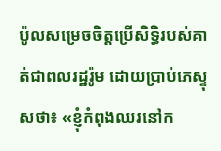ប៉ូលសម្រេចចិត្តប្រើសិទ្ធិរបស់គាត់ជាពលរដ្ឋរ៉ូម ដោយប្រាប់ភេស្ទុសថា៖ «ខ្ញុំកំពុងឈរនៅក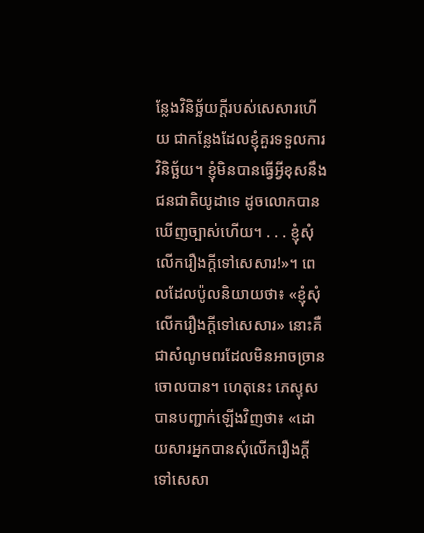ន្លែងវិនិច្ឆ័យក្ដីរបស់សេសារហើយ ជាកន្លែងដែលខ្ញុំគួរទទួលការវិនិច្ឆ័យ។ ខ្ញុំមិនបានធ្វើអ្វីខុសនឹងជនជាតិយូដាទេ ដូចលោកបានឃើញច្បាស់ហើយ។ . . . ខ្ញុំសុំលើករឿងក្ដីទៅសេសារ!»។ ពេលដែលប៉ូលនិយាយថា៖ «ខ្ញុំសុំលើករឿងក្ដីទៅសេសារ» នោះគឺជាសំណូមពរដែលមិនអាចច្រានចោលបាន។ ហេតុនេះ ភេស្ទុសបានបញ្ជាក់ឡើងវិញថា៖ «ដោយសារអ្នកបានសុំលើករឿងក្ដីទៅសេសា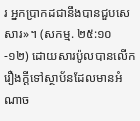រ អ្នកប្រាកដជានឹងបានជួបសេសារ»។ (សកម្ម. ២៥:១០-១២) ដោយសារប៉ូលបានលើករឿងក្ដីទៅស្ថាប័នដែលមានអំណាច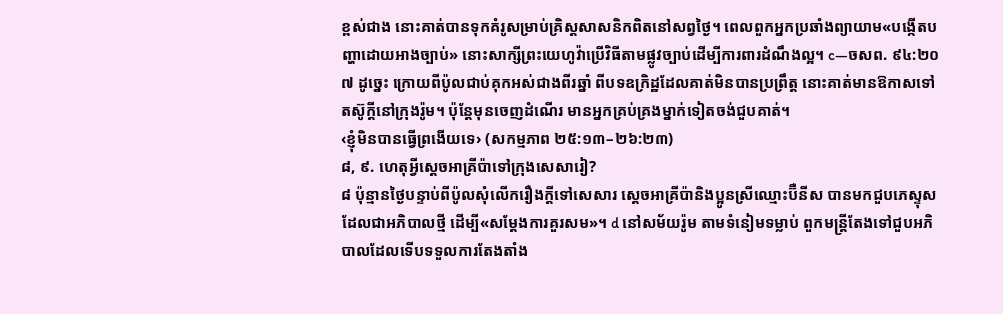ខ្ពស់ជាង នោះគាត់បានទុកគំរូសម្រាប់គ្រិស្តសាសនិកពិតនៅសព្វថ្ងៃ។ ពេលពួកអ្នកប្រឆាំងព្យាយាម«បង្កើតបញ្ហាដោយអាងច្បាប់» នោះសាក្សីព្រះយេហូវ៉ាប្រើវិធីតាមផ្លូវច្បាប់ដើម្បីការពារដំណឹងល្អ។ c—ចសព. ៩៤:២០
៧ ដូច្នេះ ក្រោយពីប៉ូលជាប់គុកអស់ជាងពីរឆ្នាំ ពីបទឧក្រិដ្ឋដែលគាត់មិនបានប្រព្រឹត្ត នោះគាត់មានឱកាសទៅតស៊ូក្ដីនៅក្រុងរ៉ូម។ ប៉ុន្តែមុនចេញដំណើរ មានអ្នកគ្រប់គ្រងម្នាក់ទៀតចង់ជួបគាត់។
‹ខ្ញុំមិនបានធ្វើព្រងើយទេ› (សកម្មភាព ២៥:១៣–២៦:២៣)
៨, ៩. ហេតុអ្វីស្ដេចអាគ្រីប៉ាទៅក្រុងសេសារៀ?
៨ ប៉ុន្មានថ្ងៃបន្ទាប់ពីប៉ូលសុំលើករឿងក្ដីទៅសេសារ ស្ដេចអាគ្រីប៉ានិងប្អូនស្រីឈ្មោះប៊ឺនីស បានមកជួបភេស្ទុសដែលជាអភិបាលថ្មី ដើម្បី«សម្ដែងការគួរសម»។ d នៅសម័យរ៉ូម តាមទំនៀមទម្លាប់ ពួកមន្ត្រីតែងទៅជួបអភិបាលដែលទើបទទួលការតែងតាំង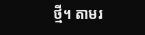ថ្មី។ តាមរ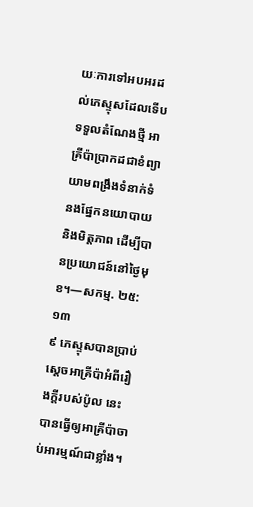យៈការទៅអបអរដល់ភេស្ទុសដែលទើបទទួលតំណែងថ្មី អាគ្រីប៉ាប្រាកដជាខំព្យាយាមពង្រឹងទំនាក់ទំនងផ្នែកនយោបាយនិងមិត្តភាព ដើម្បីបានប្រយោជន៍នៅថ្ងៃមុខ។—សកម្ម. ២៥:១៣
៩ ភេស្ទុសបានប្រាប់ស្ដេចអាគ្រីប៉ាអំពីរឿងក្ដីរបស់ប៉ូល នេះបានធ្វើឲ្យអាគ្រីប៉ាចាប់អារម្មណ៍ជាខ្លាំង។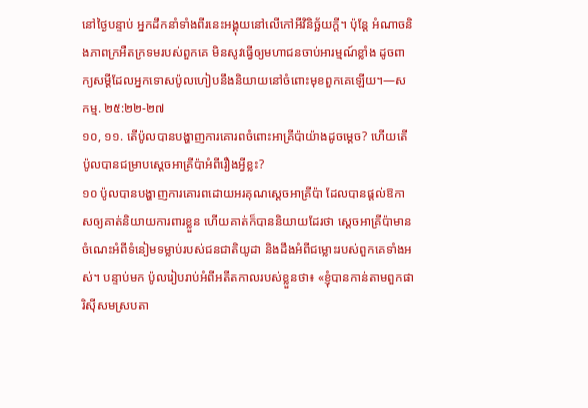នៅថ្ងៃបន្ទាប់ អ្នកដឹកនាំទាំងពីរនេះអង្គុយនៅលើកៅអីវិនិច្ឆ័យក្ដី។ ប៉ុន្តែ អំណាចនិងភាពក្រអឺតក្រទមរបស់ពួកគេ មិនសូវធ្វើឲ្យមហាជនចាប់អារម្មណ៍ខ្លាំង ដូចពាក្យសម្ដីដែលអ្នកទោសប៉ូលហៀបនឹងនិយាយនៅចំពោះមុខពួកគេឡើយ។—សកម្ម. ២៥:២២-២៧
១០, ១១. តើប៉ូលបានបង្ហាញការគោរពចំពោះអាគ្រីប៉ាយ៉ាងដូចម្ដេច? ហើយតើប៉ូលបានជម្រាបស្ដេចអាគ្រីប៉ាអំពីរឿងអ្វីខ្លះ?
១០ ប៉ូលបានបង្ហាញការគោរពដោយអរគុណស្ដេចអាគ្រីប៉ា ដែលបានផ្ដល់ឱកាសឲ្យគាត់និយាយការពារខ្លួន ហើយគាត់ក៏បាននិយាយដែរថា ស្ដេចអាគ្រីប៉ាមានចំណេះអំពីទំនៀមទម្លាប់របស់ជនជាតិយូដា និងដឹងអំពីជម្លោះរបស់ពួកគេទាំងអស់។ បន្ទាប់មក ប៉ូលរៀបរាប់អំពីអតីតកាលរបស់ខ្លួនថា៖ «ខ្ញុំបានកាន់តាមពួកផារិស៊ីសមស្របតា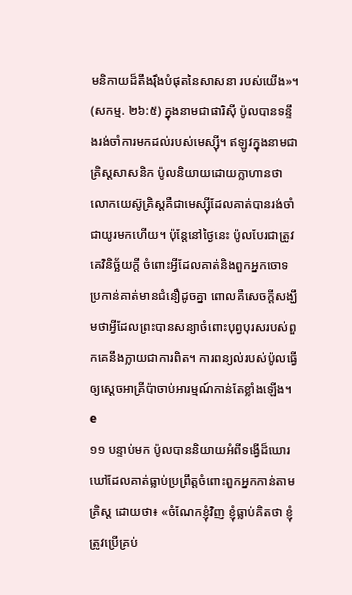មនិកាយដ៏តឹងរ៉ឹងបំផុតនៃសាសនា របស់យើង»។ (សកម្ម. ២៦:៥) ក្នុងនាមជាផារិស៊ី ប៉ូលបានទន្ទឹងរង់ចាំការមកដល់របស់មេស្ស៊ី។ ឥឡូវក្នុងនាមជាគ្រិស្តសាសនិក ប៉ូលនិយាយដោយក្លាហានថា លោកយេស៊ូគ្រិស្តគឺជាមេស្ស៊ីដែលគាត់បានរង់ចាំជាយូរមកហើយ។ ប៉ុន្តែនៅថ្ងៃនេះ ប៉ូលបែរជាត្រូវគេវិនិច្ឆ័យក្ដី ចំពោះអ្វីដែលគាត់និងពួកអ្នកចោទប្រកាន់គាត់មានជំនឿដូចគ្នា ពោលគឺសេចក្ដីសង្ឃឹមថាអ្វីដែលព្រះបានសន្យាចំពោះបុព្វបុរសរបស់ពួកគេនឹងក្លាយជាការពិត។ ការពន្យល់របស់ប៉ូលធ្វើឲ្យស្ដេចអាគ្រីប៉ាចាប់អារម្មណ៍កាន់តែខ្លាំងឡើង។ e
១១ បន្ទាប់មក ប៉ូលបាននិយាយអំពីទង្វើដ៏ឃោរឃៅដែលគាត់ធ្លាប់ប្រព្រឹត្តចំពោះពួកអ្នកកាន់តាមគ្រិស្ត ដោយថា៖ «ចំណែកខ្ញុំវិញ ខ្ញុំធ្លាប់គិតថា ខ្ញុំត្រូវប្រើគ្រប់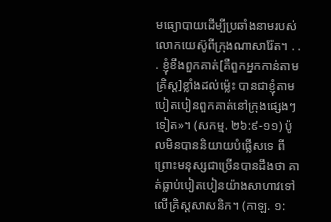មធ្យោបាយដើម្បីប្រឆាំងនាមរបស់លោកយេស៊ូពីក្រុងណាសារ៉ែត។ . . . ខ្ញុំខឹងពួកគាត់[គឺពួកអ្នកកាន់តាមគ្រិស្ត]ខ្លាំងដល់ម្ល៉េះ បានជាខ្ញុំតាមបៀតបៀនពួកគាត់នៅក្រុងផ្សេងៗទៀត»។ (សកម្ម. ២៦:៩-១១) ប៉ូលមិនបាននិយាយបំផ្លើសទេ ពីព្រោះមនុស្សជាច្រើនបានដឹងថា គាត់ធ្លាប់បៀតបៀនយ៉ាងសាហាវទៅលើគ្រិស្តសាសនិក។ (កាឡ. ១: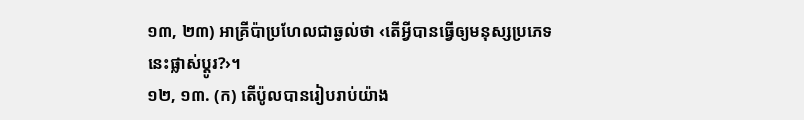១៣, ២៣) អាគ្រីប៉ាប្រហែលជាឆ្ងល់ថា ‹តើអ្វីបានធ្វើឲ្យមនុស្សប្រភេទនេះផ្លាស់ប្ដូរ?›។
១២, ១៣. (ក) តើប៉ូលបានរៀបរាប់យ៉ាង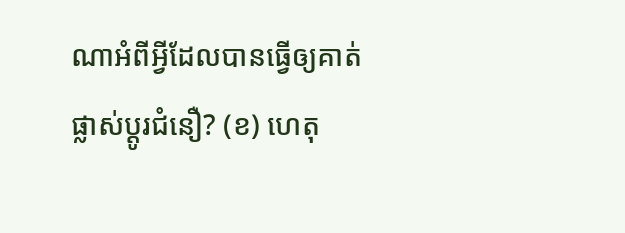ណាអំពីអ្វីដែលបានធ្វើឲ្យគាត់ផ្លាស់ប្ដូរជំនឿ? (ខ) ហេតុ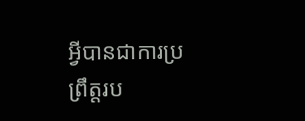អ្វីបានជាការប្រព្រឹត្តរប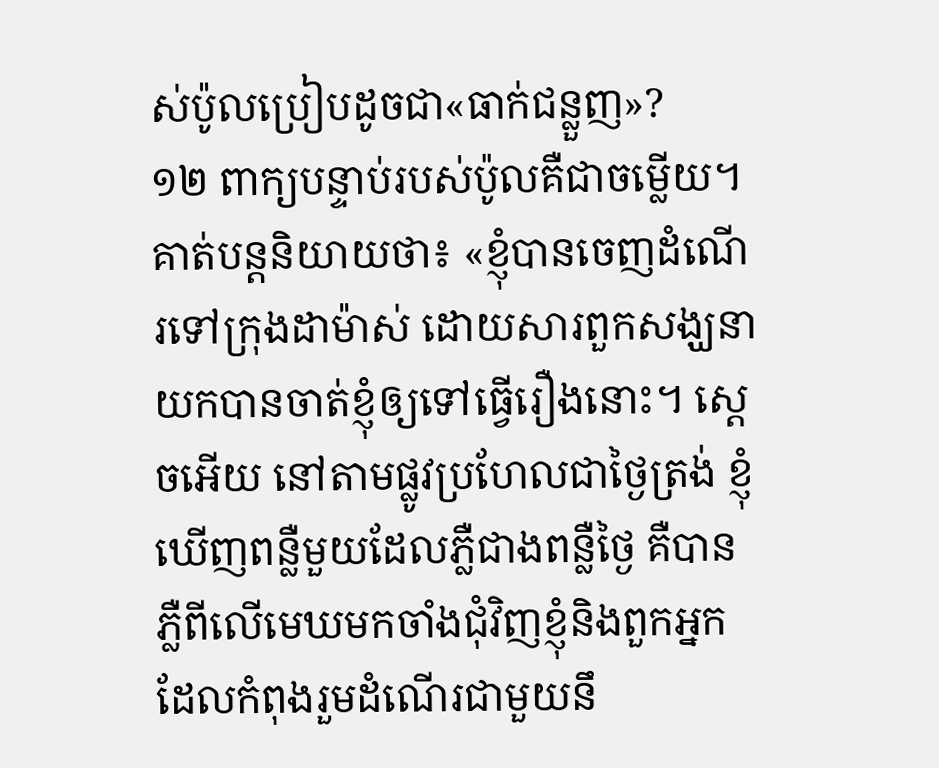ស់ប៉ូលប្រៀបដូចជា«ធាក់ជន្លួញ»?
១២ ពាក្យបន្ទាប់របស់ប៉ូលគឺជាចម្លើយ។ គាត់បន្តនិយាយថា៖ «ខ្ញុំបានចេញដំណើរទៅក្រុងដាម៉ាស់ ដោយសារពួកសង្ឃនាយកបានចាត់ខ្ញុំឲ្យទៅធ្វើរឿងនោះ។ ស្ដេចអើយ នៅតាមផ្លូវប្រហែលជាថ្ងៃត្រង់ ខ្ញុំឃើញពន្លឺមួយដែលភ្លឺជាងពន្លឺថ្ងៃ គឺបានភ្លឺពីលើមេឃមកចាំងជុំវិញខ្ញុំនិងពួកអ្នកដែលកំពុងរួមដំណើរជាមួយនឹ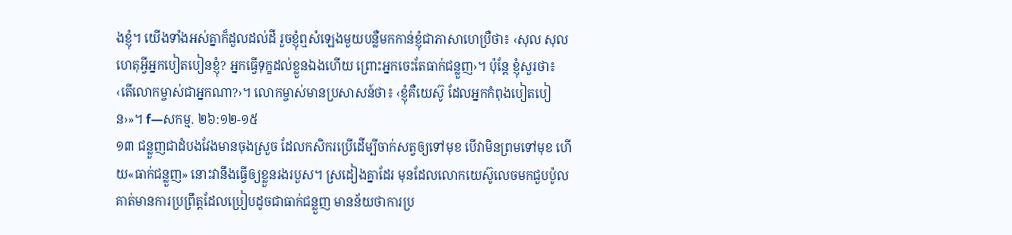ងខ្ញុំ។ យើងទាំងអស់គ្នាក៏ដួលដល់ដី រួចខ្ញុំឮសំឡេងមួយបន្លឺមកកាន់ខ្ញុំជាភាសាហេប្រឺថា៖ ‹សុល សុល ហេតុអ្វីអ្នកបៀតបៀនខ្ញុំ? អ្នកធ្វើទុក្ខដល់ខ្លួនឯងហើយ ព្រោះអ្នកចេះតែធាក់ជន្លួញ›។ ប៉ុន្តែ ខ្ញុំសួរថា៖ ‹តើលោកម្ចាស់ជាអ្នកណា?›។ លោកម្ចាស់មានប្រសាសន៍ថា៖ ‹ខ្ញុំគឺយេស៊ូ ដែលអ្នកកំពុងបៀតបៀន›»។ f—សកម្ម. ២៦:១២-១៥
១៣ ជន្លួញជាដំបងវែងមានចុងស្រួច ដែលកសិករប្រើដើម្បីចាក់សត្វឲ្យទៅមុខ បើវាមិនព្រមទៅមុខ ហើយ«ធាក់ជន្លួញ» នោះវានឹងធ្វើឲ្យខ្លួនរងរបួស។ ស្រដៀងគ្នាដែរ មុនដែលលោកយេស៊ូលេចមកជួបប៉ូល គាត់មានការប្រព្រឹត្តដែលប្រៀបដូចជាធាក់ជន្លួញ មានន័យថាការប្រ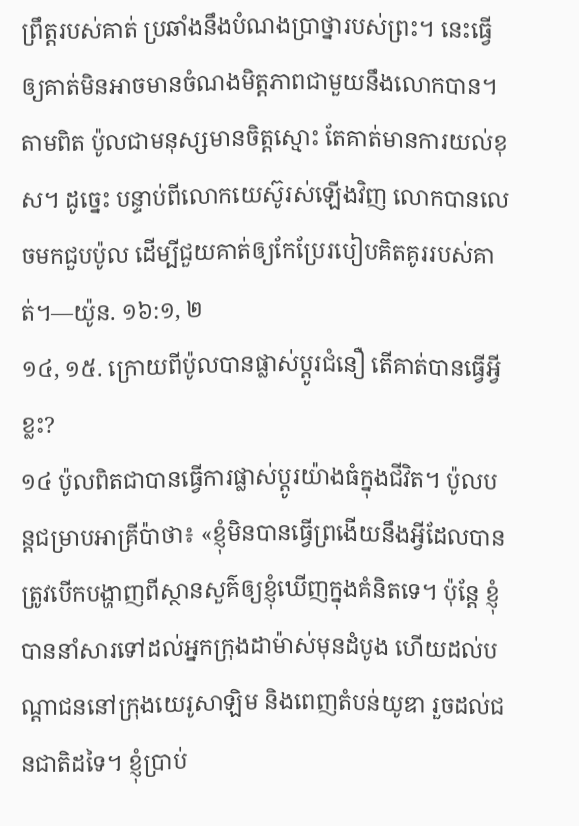ព្រឹត្តរបស់គាត់ ប្រឆាំងនឹងបំណងប្រាថ្នារបស់ព្រះ។ នេះធ្វើឲ្យគាត់មិនអាចមានចំណងមិត្តភាពជាមួយនឹងលោកបាន។ តាមពិត ប៉ូលជាមនុស្សមានចិត្តស្មោះ តែគាត់មានការយល់ខុស។ ដូច្នេះ បន្ទាប់ពីលោកយេស៊ូរស់ឡើងវិញ លោកបានលេចមកជួបប៉ូល ដើម្បីជួយគាត់ឲ្យកែប្រែរបៀបគិតគូររបស់គាត់។—យ៉ូន. ១៦:១, ២
១៤, ១៥. ក្រោយពីប៉ូលបានផ្លាស់ប្ដូរជំនឿ តើគាត់បានធ្វើអ្វីខ្លះ?
១៤ ប៉ូលពិតជាបានធ្វើការផ្លាស់ប្ដូរយ៉ាងធំក្នុងជីវិត។ ប៉ូលបន្តជម្រាបអាគ្រីប៉ាថា៖ «ខ្ញុំមិនបានធ្វើព្រងើយនឹងអ្វីដែលបានត្រូវបើកបង្ហាញពីស្ថានសួគ៌ឲ្យខ្ញុំឃើញក្នុងគំនិតទេ។ ប៉ុន្តែ ខ្ញុំបាននាំសារទៅដល់អ្នកក្រុងដាម៉ាស់មុនដំបូង ហើយដល់បណ្ដាជននៅក្រុងយេរូសាឡិម និងពេញតំបន់យូឌា រួចដល់ជនជាតិដទៃ។ ខ្ញុំប្រាប់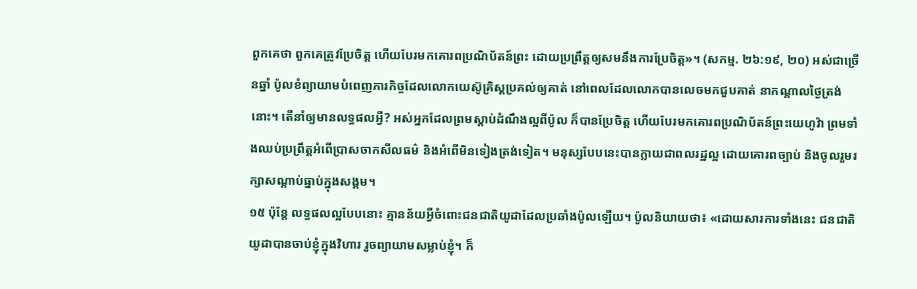ពួកគេថា ពួកគេត្រូវប្រែចិត្ត ហើយបែរមកគោរពប្រណិប័តន៍ព្រះ ដោយប្រព្រឹត្តឲ្យសមនឹងការប្រែចិត្ត»។ (សកម្ម. ២៦:១៩, ២០) អស់ជាច្រើនឆ្នាំ ប៉ូលខំព្យាយាមបំពេញភារកិច្ចដែលលោកយេស៊ូគ្រិស្តប្រគល់ឲ្យគាត់ នៅពេលដែលលោកបានលេចមកជួបគាត់ នាកណ្ដាលថ្ងៃត្រង់នោះ។ តើនាំឲ្យមានលទ្ធផលអ្វី? អស់អ្នកដែលព្រមស្ដាប់ដំណឹងល្អពីប៉ូល ក៏បានប្រែចិត្ត ហើយបែរមកគោរពប្រណិប័តន៍ព្រះយេហូវ៉ា ព្រមទាំងឈប់ប្រព្រឹត្តអំពើប្រាសចាកសីលធម៌ និងអំពើមិនទៀងត្រង់ទៀត។ មនុស្សបែបនេះបានក្លាយជាពលរដ្ឋល្អ ដោយគោរពច្បាប់ និងចូលរួមរក្សាសណ្ដាប់ធ្នាប់ក្នុងសង្គម។
១៥ ប៉ុន្តែ លទ្ធផលល្អបែបនោះ គ្មានន័យអ្វីចំពោះជនជាតិយូដាដែលប្រឆាំងប៉ូលឡើយ។ ប៉ូលនិយាយថា៖ «ដោយសារការទាំងនេះ ជនជាតិយូដាបានចាប់ខ្ញុំក្នុងវិហារ រួចព្យាយាមសម្លាប់ខ្ញុំ។ ក៏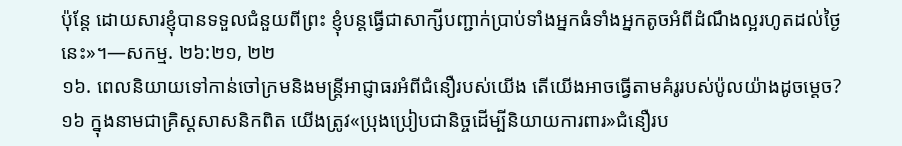ប៉ុន្តែ ដោយសារខ្ញុំបានទទួលជំនួយពីព្រះ ខ្ញុំបន្តធ្វើជាសាក្សីបញ្ជាក់ប្រាប់ទាំងអ្នកធំទាំងអ្នកតូចអំពីដំណឹងល្អរហូតដល់ថ្ងៃនេះ»។—សកម្ម. ២៦:២១, ២២
១៦. ពេលនិយាយទៅកាន់ចៅក្រមនិងមន្ត្រីអាជ្ញាធរអំពីជំនឿរបស់យើង តើយើងអាចធ្វើតាមគំរូរបស់ប៉ូលយ៉ាងដូចម្ដេច?
១៦ ក្នុងនាមជាគ្រិស្តសាសនិកពិត យើងត្រូវ«ប្រុងប្រៀបជានិច្ចដើម្បីនិយាយការពារ»ជំនឿរប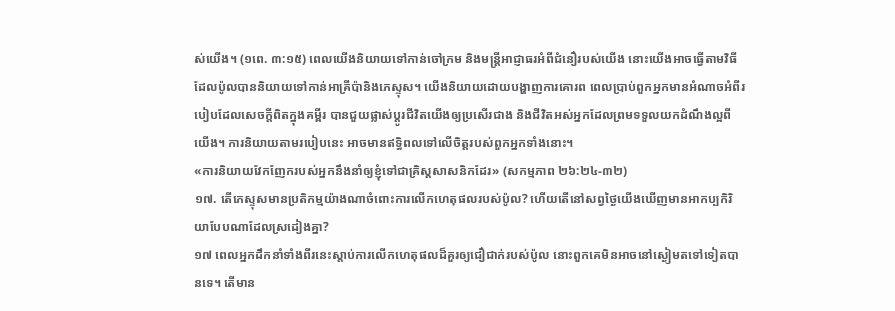ស់យើង។ (១ពេ. ៣:១៥) ពេលយើងនិយាយទៅកាន់ចៅក្រម និងមន្ត្រីអាជ្ញាធរអំពីជំនឿរបស់យើង នោះយើងអាចធ្វើតាមវិធីដែលប៉ូលបាននិយាយទៅកាន់អាគ្រីប៉ានិងភេស្ទុស។ យើងនិយាយដោយបង្ហាញការគោរព ពេលប្រាប់ពួកអ្នកមានអំណាចអំពីរបៀបដែលសេចក្ដីពិតក្នុងគម្ពីរ បានជួយផ្លាស់ប្ដូរជីវិតយើងឲ្យប្រសើរជាង និងជីវិតអស់អ្នកដែលព្រមទទួលយកដំណឹងល្អពីយើង។ ការនិយាយតាមរបៀបនេះ អាចមានឥទ្ធិពលទៅលើចិត្តរបស់ពួកអ្នកទាំងនោះ។
«ការនិយាយវែកញែករបស់អ្នកនឹងនាំឲ្យខ្ញុំទៅជាគ្រិស្តសាសនិកដែរ» (សកម្មភាព ២៦:២៤-៣២)
១៧. តើភេស្ទុសមានប្រតិកម្មយ៉ាងណាចំពោះការលើកហេតុផលរបស់ប៉ូល? ហើយតើនៅសព្វថ្ងៃយើងឃើញមានអាកប្បកិរិយាបែបណាដែលស្រដៀងគ្នា?
១៧ ពេលអ្នកដឹកនាំទាំងពីរនេះស្ដាប់ការលើកហេតុផលដ៏គួរឲ្យជឿជាក់របស់ប៉ូល នោះពួកគេមិនអាចនៅស្ងៀមតទៅទៀតបានទេ។ តើមាន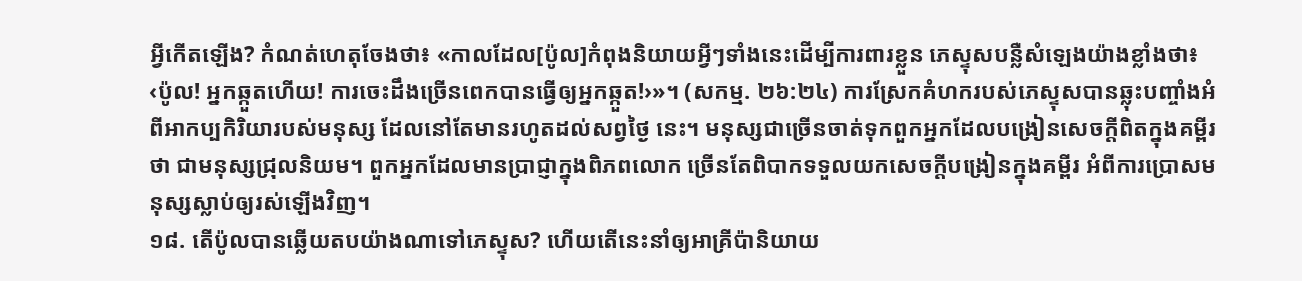អ្វីកើតឡើង? កំណត់ហេតុចែងថា៖ «កាលដែល[ប៉ូល]កំពុងនិយាយអ្វីៗទាំងនេះដើម្បីការពារខ្លួន ភេស្ទុសបន្លឺសំឡេងយ៉ាងខ្លាំងថា៖ ‹ប៉ូល! អ្នកឆ្កួតហើយ! ការចេះដឹងច្រើនពេកបានធ្វើឲ្យអ្នកឆ្កួត!›»។ (សកម្ម. ២៦:២៤) ការស្រែកគំហករបស់ភេស្ទុសបានឆ្លុះបញ្ចាំងអំពីអាកប្បកិរិយារបស់មនុស្ស ដែលនៅតែមានរហូតដល់សព្វថ្ងៃ នេះ។ មនុស្សជាច្រើនចាត់ទុកពួកអ្នកដែលបង្រៀនសេចក្ដីពិតក្នុងគម្ពីរថា ជាមនុស្សជ្រុលនិយម។ ពួកអ្នកដែលមានប្រាជ្ញាក្នុងពិភពលោក ច្រើនតែពិបាកទទួលយកសេចក្ដីបង្រៀនក្នុងគម្ពីរ អំពីការប្រោសមនុស្សស្លាប់ឲ្យរស់ឡើងវិញ។
១៨. តើប៉ូលបានឆ្លើយតបយ៉ាងណាទៅភេស្ទុស? ហើយតើនេះនាំឲ្យអាគ្រីប៉ានិយាយ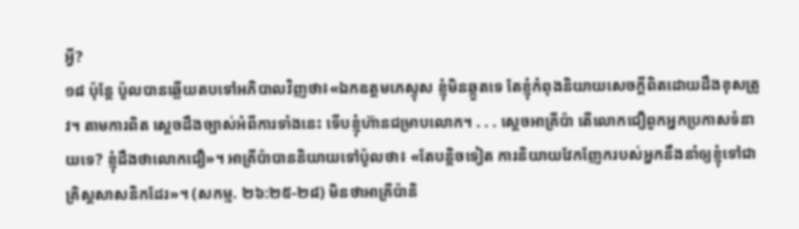អ្វី?
១៨ ប៉ុន្តែ ប៉ូលបានឆ្លើយតបទៅអភិបាលវិញថា៖«ឯកឧត្ដមភេស្ទុស ខ្ញុំមិនឆ្កួតទេ តែខ្ញុំកំពុងនិយាយសេចក្ដីពិតដោយដឹងខុសត្រូវ។ តាមការពិត ស្ដេចដឹងច្បាស់អំពីការទាំងនេះ ទើបខ្ញុំហ៊ានជម្រាបលោក។ . . . ស្ដេចអាគ្រីប៉ា តើលោកជឿពួកអ្នកប្រកាសទំនាយទេ? ខ្ញុំដឹងថាលោកជឿ»។ អាគ្រីប៉ាបាននិយាយទៅប៉ូលថា៖ «តែបន្តិចទៀត ការនិយាយវែកញែករបស់អ្នកនឹងនាំឲ្យខ្ញុំទៅជាគ្រិស្តសាសនិកដែរ»។ (សកម្ម. ២៦:២៥-២៨) មិនថាអាគ្រីប៉ានិ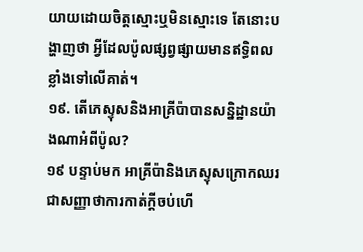យាយដោយចិត្តស្មោះឬមិនស្មោះទេ តែនោះបង្ហាញថា អ្វីដែលប៉ូលផ្សព្វផ្សាយមានឥទ្ធិពលខ្លាំងទៅលើគាត់។
១៩. តើភេស្ទុសនិងអាគ្រីប៉ាបានសន្និដ្ឋានយ៉ាងណាអំពីប៉ូល?
១៩ បន្ទាប់មក អាគ្រីប៉ានិងភេស្ទុសក្រោកឈរ ជាសញ្ញាថាការកាត់ក្ដីចប់ហើ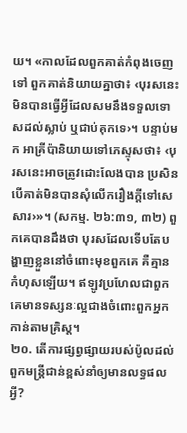យ។ «កាលដែលពួកគាត់កំពុងចេញទៅ ពួកគាត់និយាយគ្នាថា៖ ‹បុរសនេះមិនបានធ្វើអ្វីដែលសមនឹងទទួលទោសដល់ស្លាប់ ឬជាប់គុកទេ›។ បន្ទាប់មក អាគ្រីប៉ានិយាយទៅភេស្ទុសថា៖ ‹បុរសនេះអាចត្រូវដោះលែងបាន ប្រសិនបើគាត់មិនបានសុំលើករឿងក្ដីទៅសេសារ›»។ (សកម្ម. ២៦:៣១, ៣២) ពួកគេបានដឹងថា បុរសដែលទើបតែបង្ហាញខ្លួននៅចំពោះមុខពួកគេ គឺគ្មានកំហុសឡើយ។ ឥឡូវប្រហែលជាពួកគេមានទស្សនៈល្អជាងចំពោះពួកអ្នកកាន់តាមគ្រិស្ត។
២០. តើការផ្សព្វផ្សាយរបស់ប៉ូលដល់ពួកមន្ត្រីជាន់ខ្ពស់នាំឲ្យមានលទ្ធផលអ្វី?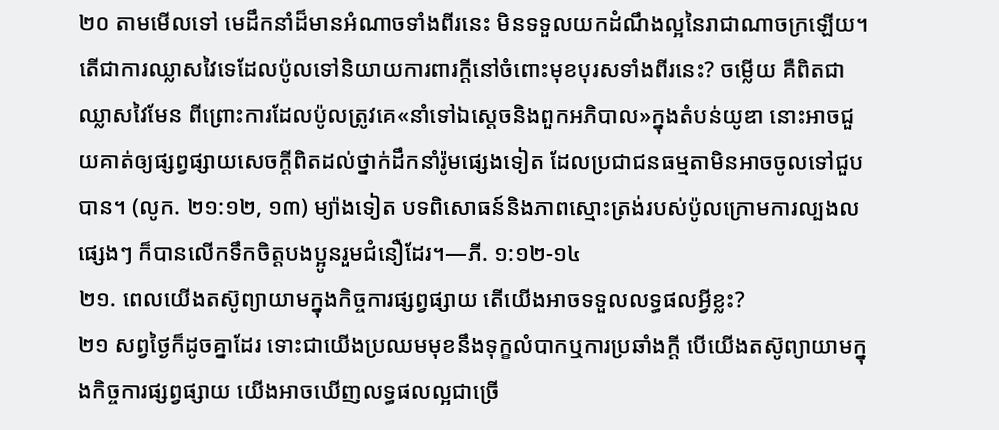២០ តាមមើលទៅ មេដឹកនាំដ៏មានអំណាចទាំងពីរនេះ មិនទទួលយកដំណឹងល្អនៃរាជាណាចក្រឡើយ។ តើជាការឈ្លាសវៃទេដែលប៉ូលទៅនិយាយការពារក្ដីនៅចំពោះមុខបុរសទាំងពីរនេះ? ចម្លើយ គឺពិតជាឈ្លាសវៃមែន ពីព្រោះការដែលប៉ូលត្រូវគេ«នាំទៅឯស្ដេចនិងពួកអភិបាល»ក្នុងតំបន់យូឌា នោះអាចជួយគាត់ឲ្យផ្សព្វផ្សាយសេចក្ដីពិតដល់ថ្នាក់ដឹកនាំរ៉ូមផ្សេងទៀត ដែលប្រជាជនធម្មតាមិនអាចចូលទៅជួបបាន។ (លូក. ២១:១២, ១៣) ម្យ៉ាងទៀត បទពិសោធន៍និងភាពស្មោះត្រង់របស់ប៉ូលក្រោមការល្បងលផ្សេងៗ ក៏បានលើកទឹកចិត្តបងប្អូនរួមជំនឿដែរ។—ភី. ១:១២-១៤
២១. ពេលយើងតស៊ូព្យាយាមក្នុងកិច្ចការផ្សព្វផ្សាយ តើយើងអាចទទួលលទ្ធផលអ្វីខ្លះ?
២១ សព្វថ្ងៃក៏ដូចគ្នាដែរ ទោះជាយើងប្រឈមមុខនឹងទុក្ខលំបាកឬការប្រឆាំងក្ដី បើយើងតស៊ូព្យាយាមក្នុងកិច្ចការផ្សព្វផ្សាយ យើងអាចឃើញលទ្ធផលល្អជាច្រើ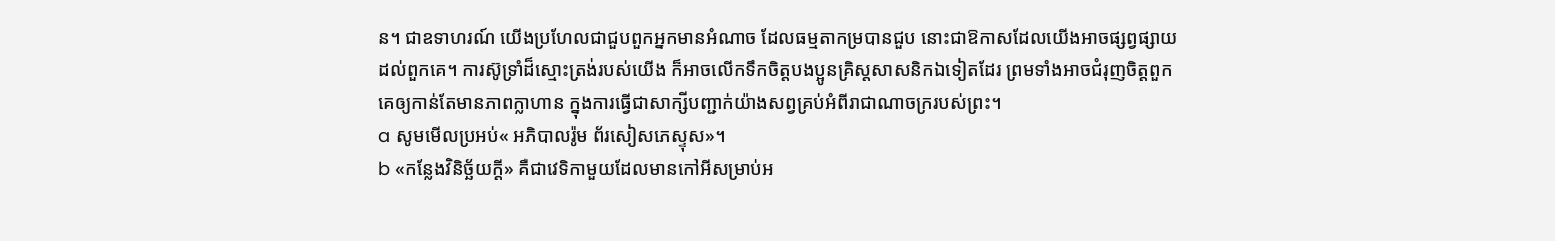ន។ ជាឧទាហរណ៍ យើងប្រហែលជាជួបពួកអ្នកមានអំណាច ដែលធម្មតាកម្របានជួប នោះជាឱកាសដែលយើងអាចផ្សព្វផ្សាយដល់ពួកគេ។ ការស៊ូទ្រាំដ៏ស្មោះត្រង់របស់យើង ក៏អាចលើកទឹកចិត្តបងប្អូនគ្រិស្តសាសនិកឯទៀតដែរ ព្រមទាំងអាចជំរុញចិត្តពួកគេឲ្យកាន់តែមានភាពក្លាហាន ក្នុងការធ្វើជាសាក្សីបញ្ជាក់យ៉ាងសព្វគ្រប់អំពីរាជាណាចក្ររបស់ព្រះ។
a សូមមើលប្រអប់« អភិបាលរ៉ូម ព័រសៀសភេស្ទុស»។
b «កន្លែងវិនិច្ឆ័យក្ដី» គឺជាវេទិកាមួយដែលមានកៅអីសម្រាប់អ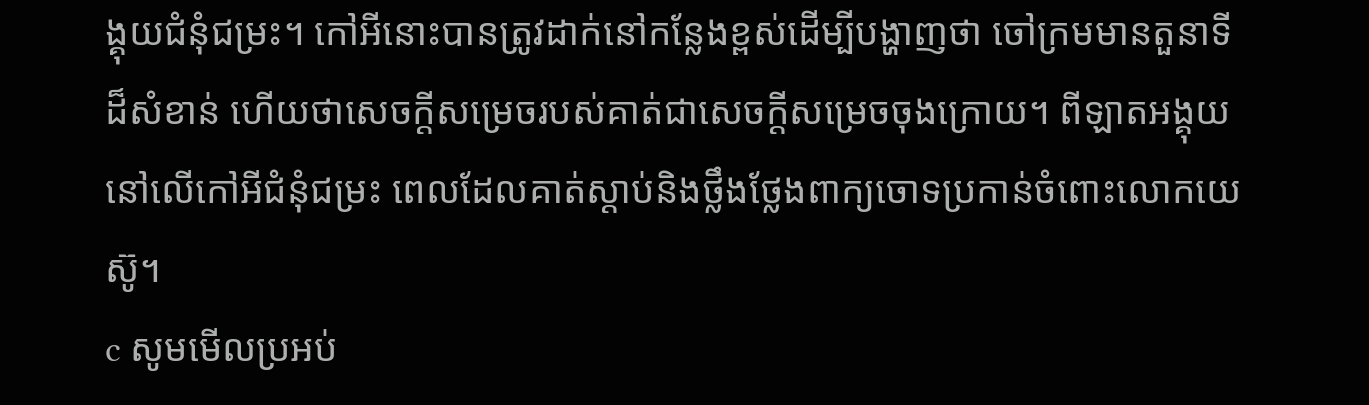ង្គុយជំនុំជម្រះ។ កៅអីនោះបានត្រូវដាក់នៅកន្លែងខ្ពស់ដើម្បីបង្ហាញថា ចៅក្រមមានតួនាទីដ៏សំខាន់ ហើយថាសេចក្ដីសម្រេចរបស់គាត់ជាសេចក្ដីសម្រេចចុងក្រោយ។ ពីឡាតអង្គុយនៅលើកៅអីជំនុំជម្រះ ពេលដែលគាត់ស្ដាប់និងថ្លឹងថ្លែងពាក្យចោទប្រកាន់ចំពោះលោកយេស៊ូ។
c សូមមើលប្រអប់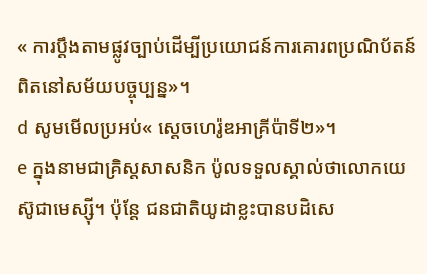« ការប្ដឹងតាមផ្លូវច្បាប់ដើម្បីប្រយោជន៍ការគោរពប្រណិប័តន៍ពិតនៅសម័យបច្ចុប្បន្ន»។
d សូមមើលប្រអប់« ស្ដេចហេរ៉ូឌអាគ្រីប៉ាទី២»។
e ក្នុងនាមជាគ្រិស្តសាសនិក ប៉ូលទទួលស្គាល់ថាលោកយេស៊ូជាមេស្ស៊ី។ ប៉ុន្តែ ជនជាតិយូដាខ្លះបានបដិសេ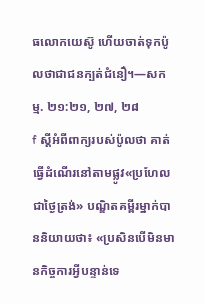ធលោកយេស៊ូ ហើយចាត់ទុកប៉ូលថាជាជនក្បត់ជំនឿ។—សកម្ម. ២១:២១, ២៧, ២៨
f ស្ដីអំពីពាក្យរបស់ប៉ូលថា គាត់ធ្វើដំណើរនៅតាមផ្លូវ«ប្រហែលជាថ្ងៃត្រង់» បណ្ឌិតគម្ពីរម្នាក់បាននិយាយថា៖ «ប្រសិនបើមិនមានកិច្ចការអ្វីបន្ទាន់ទេ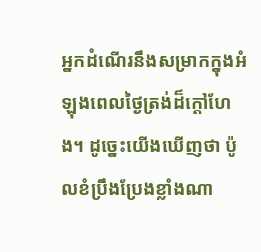អ្នកដំណើរនឹងសម្រាកក្នុងអំឡុងពេលថ្ងៃត្រង់ដ៏ក្ដៅហែង។ ដូច្នេះយើងឃើញថា ប៉ូលខំប្រឹងប្រែងខ្លាំងណា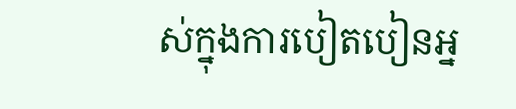ស់ក្នុងការបៀតបៀនអ្ន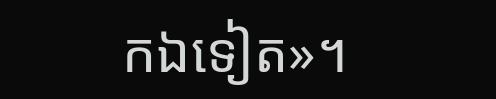កឯទៀត»។